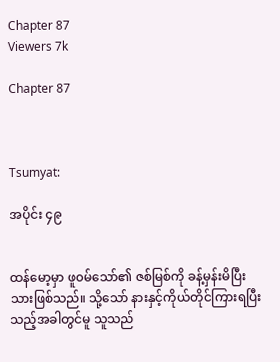Chapter 87
Viewers 7k

Chapter 87



Tsumyat:

အပိုင်း ၄၉


ထန်မော့မှာ ဖူ၀မ်သော်၏ ဇစ်မြစ်ကို ခန့်မှန်းမိပြီးသားဖြစ်သည်။ သို့သော် နားနှင့်ကိုယ်တိုင်ကြားရပြီးသည့်အခါတွင်မူ သူသည်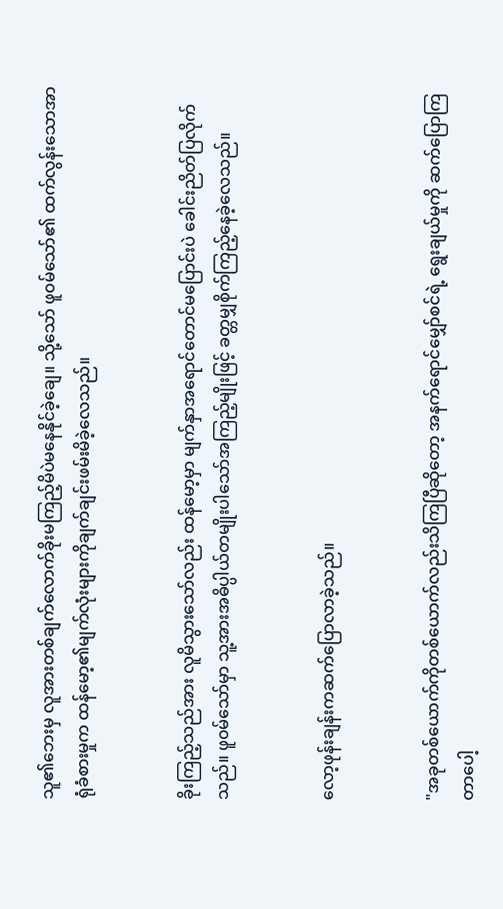သူ၏ဘေးမှ လူအားတစ်ချက်လောက်ခိုးမကြည့်မိပဲမနေနိုင်ခဲ့ချေ။ သို့သော် ဖူ၀မ်သော်၏ ထက်လွန်းသောအာရုံခံစားမှုက ထန်မော့၏မျက်လုံးများကိုချက်ချင်းဖမ်းမိခဲ့လေသည်။


ခိုးကြည့်သည်အား လူမိသွားသော်လည်း ထန်မော့မှာ မျက်နှာအရောင်တောင်မပြောင်းပဲ ခေါင်းညိတ်ပြလိုက်သည်။ ဖူ၀မ်သော်မှာ သူ့အားအဓိပ္ပါယ်တမျိုးပါသော်အကြည့်မျိုးဖြင့် ခတ္တမျှစိုက်ကြည့်နေခဲ့လေသည်။


လော့ဖုန်းချန်းကဆက်ပြောလာခဲ့သည်။


"အခုတစ်ယောက်ကိုတစ်ယောက်လည်းသိကြပြီဆိုတော့ အနက်ရောင်မျှော်စင်ရဲ့ ရွေးချယ်မှုကို ဆက်ပြောကြတာပေါ့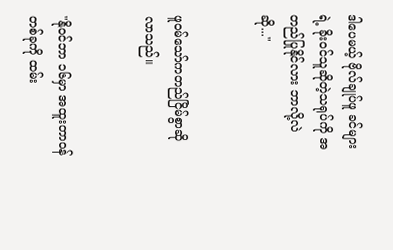ဒါပေမယ့် ဗိုလ်ချုပ်ဖူ ခင်များရဲ့ ခိုး၀င်သူဆိုတဲ့သရုပ်ကို အတည်ပြုနိုင်လား ဘာလို့လဲဆို..."


ဖူ၀မ်သော်ကတည်ငြိမ်စွာဆိုလာသည်။


"နို၀င်ဘာ ၁၆မှာ အထူးတာ၀န်တစ်ခုကို ထမ်း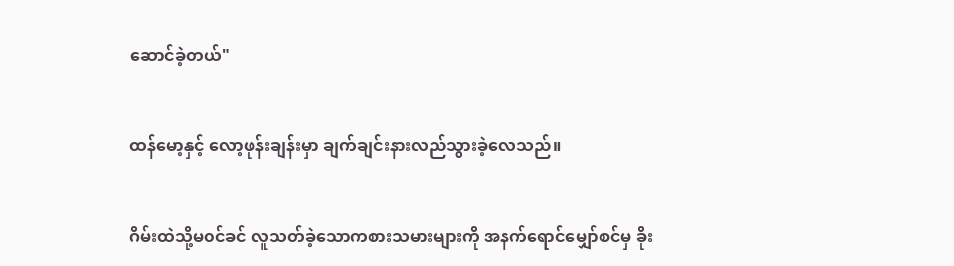ဆောင်ခဲ့တယ်"


ထန်မော့နှင့် လော့ဖုန်းချန်းမှာ ချက်ချင်းနားလည်သွားခဲ့လေသည်။


ဂိမ်းထဲသို့မ၀င်ခင် လူသတ်ခဲ့သောကစားသမားများကို အနက်ရောင်မျှော်စင်မှ ခိုး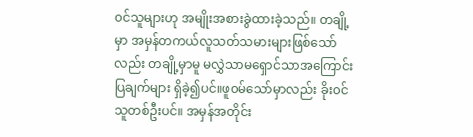၀င်သူများဟု အမျိုးအစားခွဲထားခဲ့သည်။ တချို့မှာ အမှန်တကယ်လူသတ်သမားများဖြစ်သော်လည်း တချို့မှာမူ မလွှဲသာမရှောင်သာအကြောင်းပြချက်များ ရှိခဲ့၍ပင်။ဖူ၀မ်သော်မှာလည်း ခိုး၀င်သူတစ်ဦးပင်။ အမှန်အတိုင်း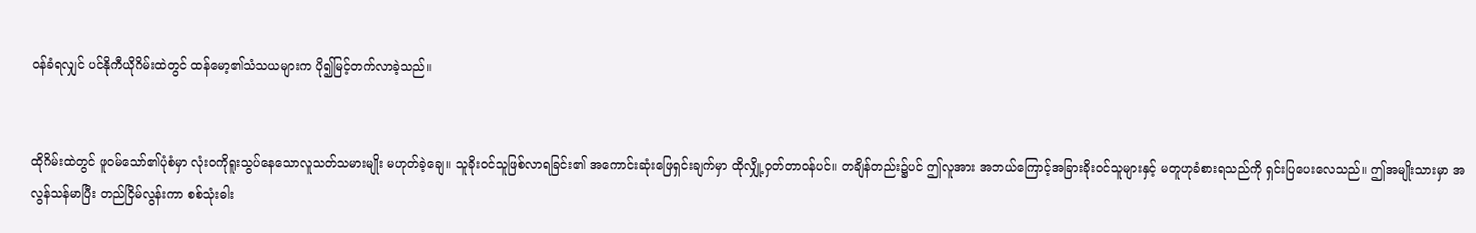၀န်ခံရလျှင် ပင်နိုကီယိုဂိမ်းထဲတွင် ထန်မော့၏သံသယများက ပို၍မြင့်တက်လာခဲ့သည်။


ထိုဂိမ်းထဲတွင် ဖူ၀မ်သော်၏ပုံစံမှာ လုံး၀ကိုရူးသွပ်နေသောလူသတ်သမားမျိုး မဟုတ်ခဲ့ချေ။ သူခိုး၀င်သူဖြစ်လာရခြင်း၏ အကောင်းဆုံးဖြေရှင်းချက်မှာ ထိုလျှို့၀ှတ်တာ၀န်ပင်။ တချိန်တည်း၌ပင် ဤလူအား အဘယ်ကြောင့်အခြားခိုး၀င်သူများနှင့် မတူဟုခံစားရသည်ကို ရှင်းပြပေးလေသည်။ ဤအမျိုးသားမှာ အလွန်သန်မာပြီး တည်ငြိမ်လွန်းကာ စစ်သုံးဓါး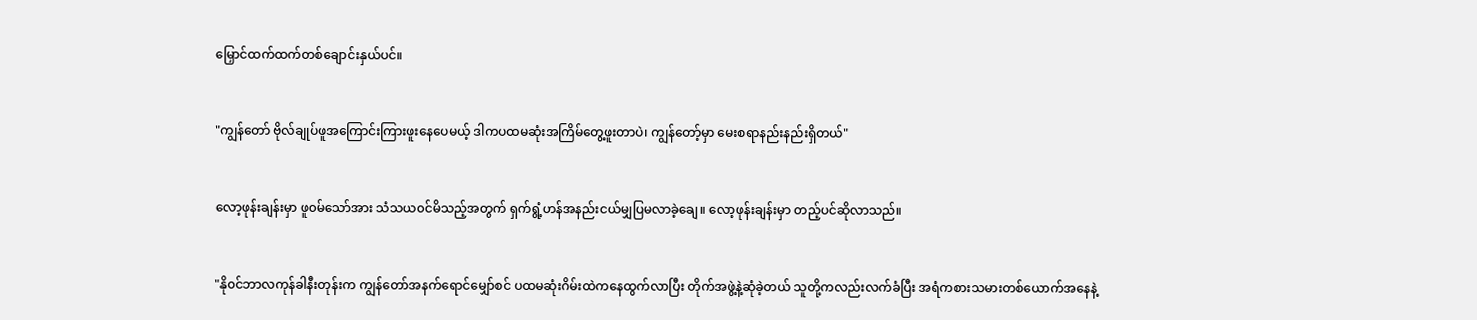မြှောင်ထက်ထက်တစ်ချောင်းနှယ်ပင်။


"ကျွန်တော် ဗိုလ်ချုပ်ဖူအကြောင်းကြားဖူးနေပေမယ့် ဒါကပထမဆုံးအကြိမ်တွေ့ဖူးတာပဲ၊ ကျွန်တော့်မှာ မေးစရာနည်းနည်းရှိတယ်"


လော့ဖုန်းချန်းမှာ ဖူ၀မ်သော်အား သံသယ၀င်မိသည့်အတွက် ရှက်ရွံ့ဟန်အနည်းငယ်မျှပြမလာခဲ့ချေ။ လော့ဖုန်းချန်းမှာ တည့်ပင်ဆိုလာသည်။


"နို၀င်ဘာလကုန်ခါနီးတုန်းက ကျွန်တော်အနက်ရောင်မျှော်စင် ပထမဆုံးဂိမ်းထဲကနေထွက်လာပြီး တိုက်အဖွဲ့နဲ့ဆုံခဲ့တယ် သူတို့ကလည်းလက်ခံပြီး အရံကစားသမားတစ်ယောက်အနေနဲ့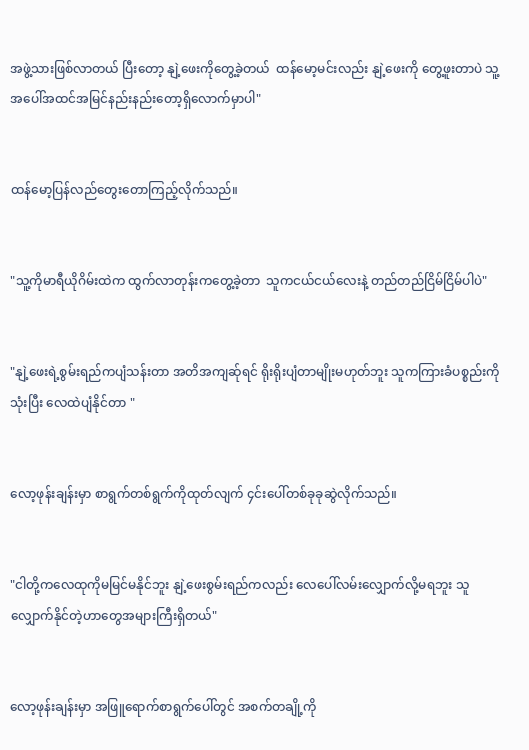အဖွဲ့သားဖြစ်လာတယ် ပြီးတော့ နျဲ့ဖေးကိုတွေ့ခဲ့တယ်  ထန်မော့မင်းလည်း နျဲ့ဖေးကို တွေ့ဖူးတာပဲ သူ့အပေါ်အထင်အမြင်နည်းနည်းတော့ရှိလောက်မှာပါ"


ထန်မော့ပြန်လည်တွေးတောကြည့်လိုက်သည်။


"သူ့ကိုမာရီယိုဂိမ်းထဲက ထွက်လာတုန်းကတွေ့ခဲ့တာ  သူကငယ်ငယ်လေးနဲ့ တည်တည်ငြိမ်ငြိမ်ပါပဲ"


"နျဲ့ဖေးရဲ့စွမ်းရည်ကပျံသန်းတာ အတိအကျဆ်ုရင် ရိုးရိုးပျံတာမျိုးမဟုတ်ဘူး သူကကြားခံပစ္စည်းကိုသုံးပြီး လေထဲပျံနိုင်တာ "


လော့ဖုန်းချန်းမှာ စာရွက်တစ်ရွက်ကိုထုတ်လျက် ၄င်းပေါ်တစ်ခုခုဆွဲလိုက်သည်။


"ငါတို့ကလေထုကိုမမြင်မနိုင်ဘူး နျဲ့ဖေးစွမ်းရည်ကလည်း လေပေါ်လမ်းလျှောက်လို့မရဘူး သူလျှောက်နိုင်တဲ့ဟာတွေအများကြီးရှိတယ်"


လော့ဖုန်းချန်းမှာ အဖြူရောက်စာရွက်ပေါ်တွင် အစက်တချို့ကို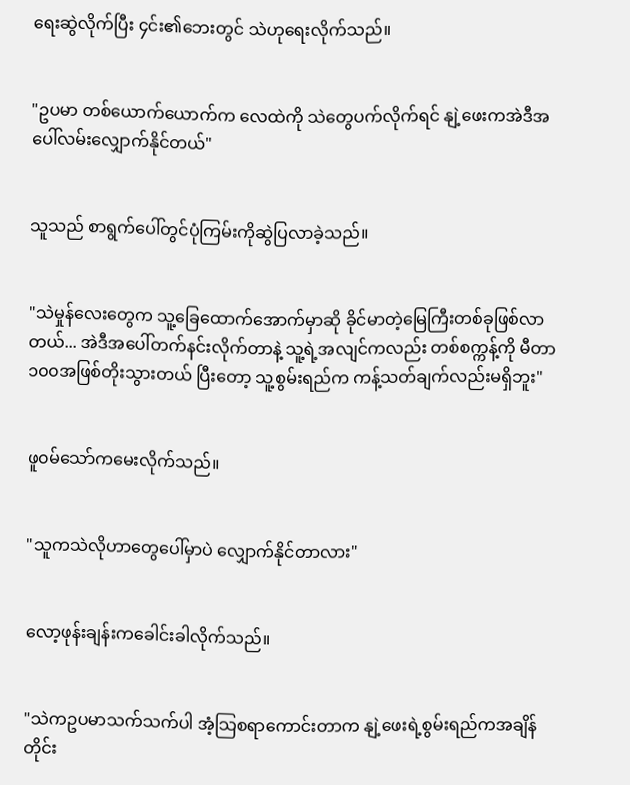ရေးဆွဲလိုက်ပြီး ၄င်း၏ဘေးတွင် သဲဟုရေးလိုက်သည်။


"ဥပမာ တစ်ယောက်ယောက်က လေထဲကို သဲတွေပက်လိုက်ရင် နျဲ့ဖေးကအဲဒီအပေါ်လမ်းလျှောက်နိုင်တယ်"


သူသည် စာရွက်ပေါ်တွင်ပုံကြမ်းကိုဆွဲပြလာခဲ့သည်။


"သဲမှုန်လေးတွေက သူ့ခြေထောက်အောက်မှာဆို ခိုင်မာတဲ့မြေကြီးတစ်ခုဖြစ်လာတယ်... အဲဒီအပေါ်တက်နင်းလိုက်တာနဲ့ သူ့ရဲ့အလျင်ကလည်း တစ်စက္ကန့်ကို မီတာ၁၀၀အဖြစ်တိုးသွားတယ် ပြီးတော့ သူ့စွမ်းရည်က ကန့်သတ်ချက်လည်းမရှိဘူး"


ဖူ၀မ်သော်ကမေးလိုက်သည်။


"သူကသဲလိုဟာတွေပေါ်မှာပဲ လျှောက်နိုင်တာလား"


လော့ဖုန်းချန်းကခေါင်းခါလိုက်သည်။


"သဲကဥပမာသက်သက်ပါ အံ့သြစရာကောင်းတာက နျဲ့ဖေးရဲ့စွမ်းရည်ကအချိန်တိုင်း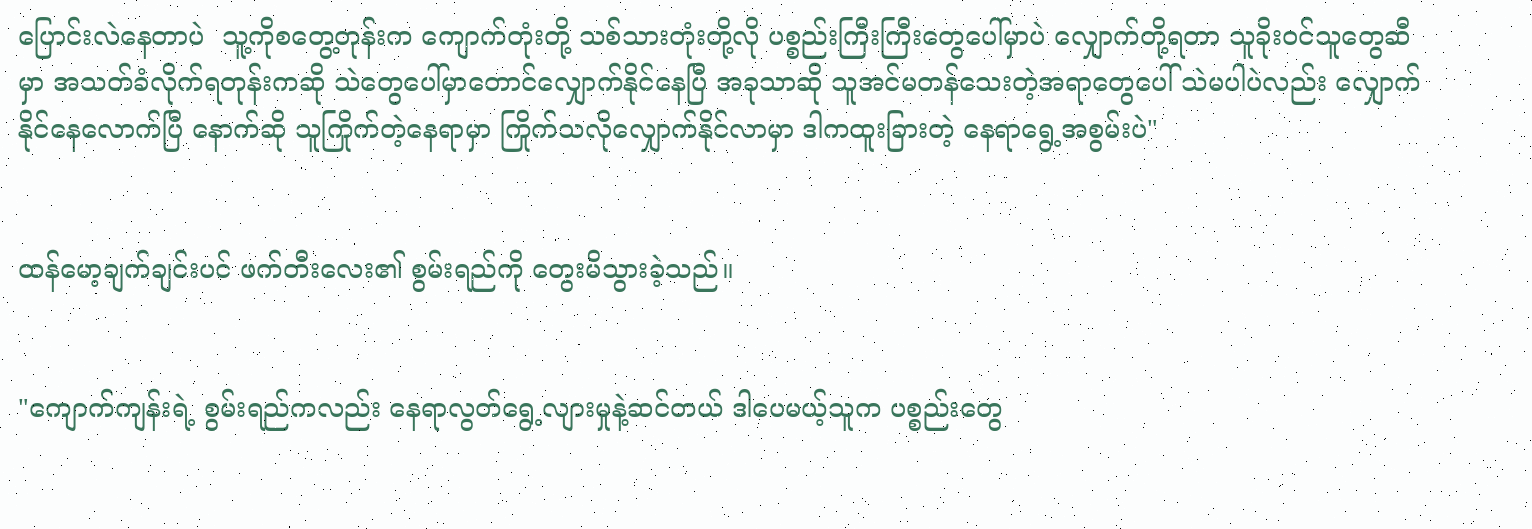ပြောင်းလဲနေတာပဲ  သူ့ကိုစတွေ့တုန်းက ကျောက်တုံးတို့ သစ်သားတုံးတို့လို ပစ္စည်းကြီးကြီးတွေပေါ်မှာပဲ လျှောက်တို့ရတာ သူခိုး၀င်သူတွေဆီမှာ အသတ်ခံလိုက်ရတုန်းကဆို သဲတွေပေါ်မှာတောင်လျှောက်နိုင်နေပြီ အခုသာဆို သူအင်မတန်သေးတဲ့အရာတွေပေါ် သဲမပါပဲလည်း လျှောက်နိုင်နေလောက်ပြီ နောက်ဆို သူကြိုက်တဲ့နေရာမှာ ကြိုက်သလိုလျှောက်နိုင်လာမှာ ဒါကထူးခြားတဲ့ နေရာရွေ့အစွမ်းပဲ"


ထန်မော့ချက်ချင်းပင် ဖက်တီးလေး၏ စွမ်းရည်ကို တွေးမိသွားခဲ့သည်။


"ကျောက်ကျန်းရဲ့ စွမ်းရည်ကလည်း နေရာလွတ်ရွေ့လျားမှုနဲ့ဆင်တယ် ဒါပေမယ့်သူက ပစ္စည်းတွေ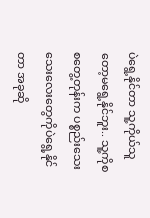ပဲရွေ့နိုင်တာ သူ့ကိုယ်သူတော့မရွေ့နိုင်ဘူး.. သူ့ကိုစစတွေ့တုန်းက ပစ္စည်းသေးသေးလေးတွေကိုပဲရွေ့နိုင်တာ အခုဆို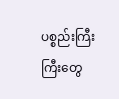ပစ္စည်းကြီးကြီးတွေ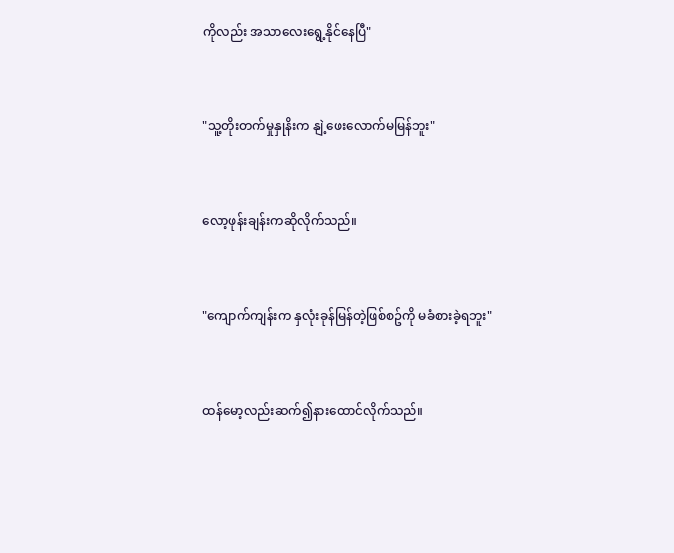ကိုလည်း အသာလေးရွေ့နိုင်နေပြီ"


"သူ့တိုးတက်မှုနှုနိးက နျဲ့ဖေးလောက်မမြန်ဘူး"


လော့ဖုန်းချန်းကဆိုလိုက်သည်။


"ကျောက်ကျန်းက နှလုံးခုန်မြန်တဲ့ဖြစ်စဥ်ကို မခံစားခဲ့ရဘူး"


ထန်မော့လည်းဆက်၍နားထောင်လိုက်သည်။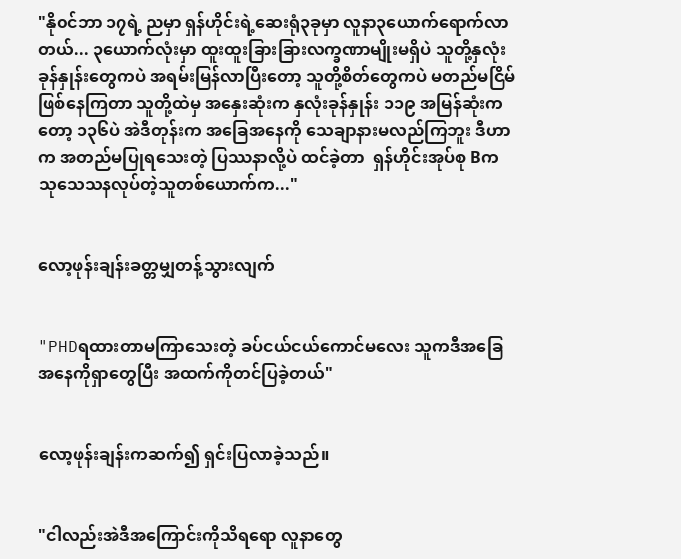"နို၀င်ဘာ ၁၇ရဲ့ ညမှာ ရှန်ဟိုင်းရဲ့ဆေးရုံ၃ခုမှာ လူနာ၃ယောက်ရောက်လာတယ်... ၃ယောက်လုံးမှာ ထူးထူးခြားခြားလက္ခဏာမျိုးမရှိပဲ သူတို့နှလုံးခုန်နှုန်းတွေကပဲ အရမ်းမြန်လာပြီးတော့ သူတို့စိတ်တွေကပဲ မတည်မငြိမ်ဖြစ်နေကြတာ သူတို့ထဲမှ အနှေးဆုံးက နှလုံးခုန်နှုန်း ၁၁၉ အမြန်ဆုံးကတော့ ၁၃၆ပဲ အဲဒီတုန်းက အခြေအနေကို သေချာနားမလည်ကြဘူး ဒီဟာက အတည်မပြုရသေးတဲ့ ပြဿနာလို့ပဲ ထင်ခဲ့တာ  ရှန်ဟိုင်းအုပ်စု Bက သုသေသနလုပ်တဲ့သူတစ်ယောက်က..."


လော့ဖုန်းချန်းခတ္တမျှတန့်သွားလျက်


"PHDရထားတာမကြာသေးတဲ့ ခပ်ငယ်ငယ်ကောင်မလေး သူကဒီအခြေအနေကိုရှာတွေပြီး အထက်ကိုတင်ပြခဲ့တယ်"


လော့ဖုန်းချန်းကဆက်၍ ရှင်းပြလာခဲ့သည်။


"ငါလည်းအဲဒီအကြောင်းကိုသိရရော လူနာတွေ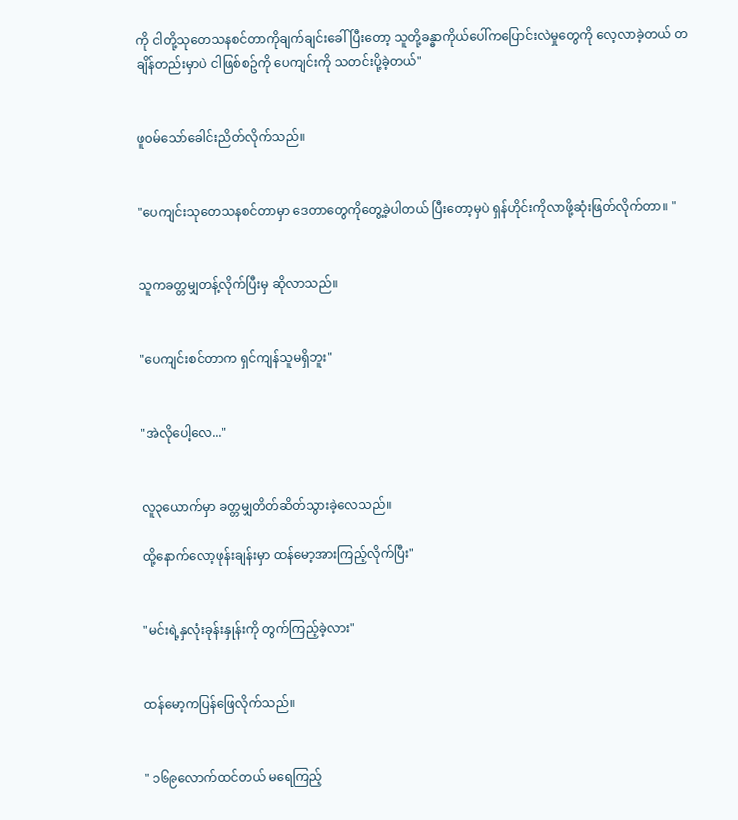ကို ငါတို့သုတေသနစင်တာကိုချက်ချင်းခေါ်ပြီးတော့ သူတို့ခန္ဓာကိုယ်ပေါ်ကပြောင်းလဲမှုတွေကို လေ့လာခဲ့တယ် တချိန်တည်းမှာပဲ ငါဖြစ်စဥ်ကို ပေကျင်းကို သတင်းပို့ခဲ့တယ်"


ဖူ၀မ်သော်ခေါင်းညိတ်လိုက်သည်။


"ပေကျင်းသုတေသနစင်တာမှာ ဒေတာတွေကိုတွေ့ခဲ့ပါတယ် ပြီးတော့မှပဲ ရှန်ဟိုင်းကိုလာဖို့ဆုံးဖြတ်လိုက်တာ။ "


သူကခတ္တမျှတန့်လိုက်ပြီးမှ ဆိုလာသည်။


"ပေကျင်းစင်တာက ရှင်ကျန်သူမရှိဘူး"


"အဲလိုပေါ့လေ..."


လူ၃ယောက်မှာ ခတ္တမျှတိတ်ဆိတ်သွားခဲ့လေသည်။

ထို့နောက်လော့ဖုန်းချန်းမှာ ထန်မော့အားကြည့်လိုက်ပြီး"


"မင်းရဲ့နှလုံးခုန်းနှုန်းကို တွက်ကြည့်ခဲ့လား"


ထန်မော့ကပြန်ဖြေလိုက်သည်။


" ၁၆၉လောက်ထင်တယ် မရေကြည့်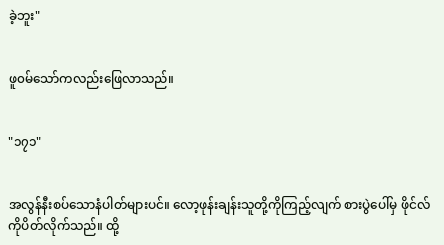ခဲ့ဘူး"


ဖူ၀မ်သော်ကလည်းဖြေလာသည်။


"၁၇၁"


အလွန်နီးစပ်သောနံပါတ်များပင်။ လော့ဖုန်းချန်းသူတို့ကိုကြည့်လျက် စားပွဲပေါ်မှ ဖိုင်လ်ကိုပိတ်လိုက်သည်။ ထို့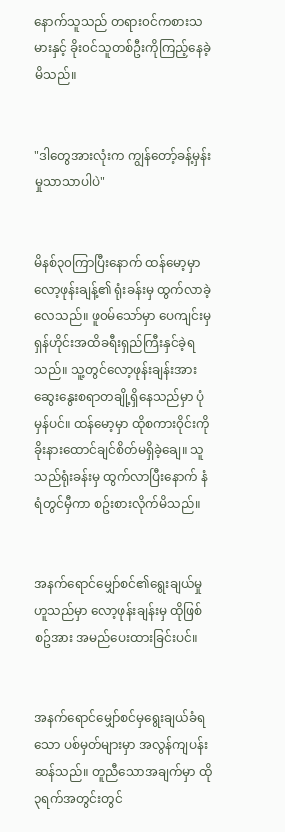နောက်သူသည် တရား၀င်ကစားသမားနှင့် ခိုး၀င်သူတစ်ဦးကိုကြည့်နေခဲ့မိသည်။


"ဒါတွေအားလုံးက ကျွန်တော့်ခန့်မှန်းမှုသာသာပါပဲ"


မိနစ်၃၀ကြာပြီးနောက် ထန်မော့မှာ လော့ဖုန်းချန့်၏ ရုံးခန်းမှ ထွက်လာခဲ့လေသည်။ ဖူ၀မ်သော်မှာ ပေကျင်းမှ ရှန်ဟိုင်းအထိခရီးရှည်ကြီးနှင်ခဲ့ရသည်။ သူ့တွင်လော့ဖုန်းချန်းအား ဆွေးနွေးစရာတချို့ရှိနေသည်မှာ ပုံမှန်ပင်။ ထန်မော့မှာ ထိုစကား၀ိုင်းကို ခိုးနားထောင်ချင်စိတ်မရှိခဲ့ချေ။ သူသည်ရုံးခန်းမှ ထွက်လာပြီးနောက် နံရံတွင်မှီကာ စဥ်းစားလိုက်မိသည်။


အနက်ရောင်မျှော်စင်၏ရွေးချယ်မှုဟူသည်မှာ လော့ဖုန်းချန်းမှ ထိုဖြစ်စဥ်အား အမည်ပေးထားခြင်းပင်။


အနက်ရောင်မျှော်စင်မှရွေးချယ်ခံရသော ပစ်မှတ်များမှာ အလွန်ကျပန်းဆန်သည်။ တူညီသောအချက်မှာ ထို၃ရက်အတွင်းတွင်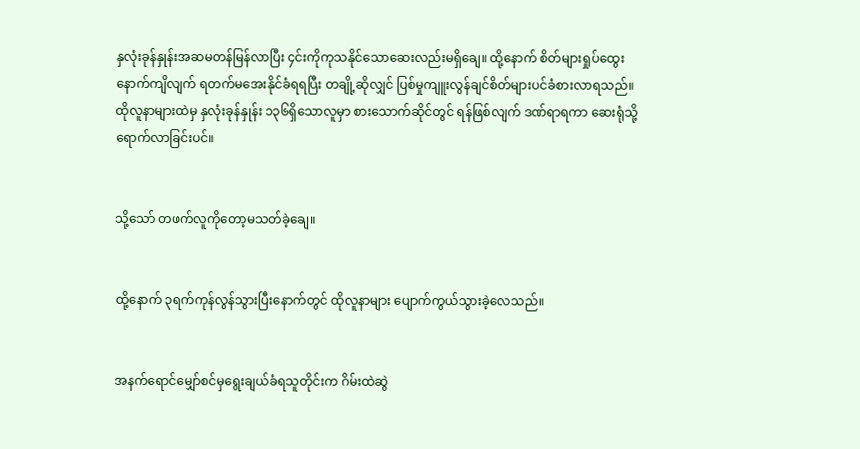နှလုံးခုန်နှုန်းအဆမတန်မြန်လာပြီး ၄င်းကိုကုသနိုင်သောဆေးလည်းမရှိချေ။ ထို့နောက် စိတ်များရှုပ်ထွေးနောက်ကျိလျက် ရတက်မအေးနိုင်ခံရရပြီး တချို့ဆိုလျှင် ပြစ်မှုကျူးလွန်ချင်စိတ်များပင်ခံစားလာရသည်။ ထိုလူနာများထဲမှ နှလုံးခုန်နှုန်း ၁၃၆ရှိသောလူမှာ စားသောက်ဆိုင်တွင် ရန်ဖြစ်လျက် ဒဏ်ရာရကာ ဆေးရုံသို့ရောက်လာခြင်းပင်။


သို့သော် တဖက်လူကိုတော့မသတ်ခဲ့ချေ။


ထို့နောက် ၃ရက်ကုန်လွန်သွားပြီးနောက်တွင် ထိုလူနာများ ပျောက်ကွယ်သွားခဲ့လေသည်။


အနက်ရောင်မျှော်စင်မှရွေးချယ်ခံရသူတိုင်းက ဂိမ်းထဲဆွဲ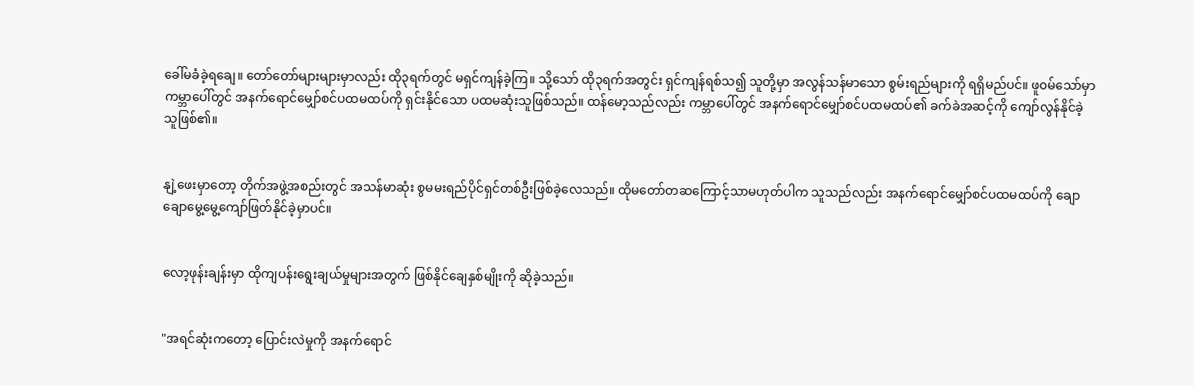ခေါ်မခံခဲ့ရချေ။ တော်တော်များများမှာလည်း ထို၃ရက်တွင် မရှင်ကျန်ခဲ့ကြ။ သို့သော် ထို၃ရက်အတွင်း ရှင်ကျန်ရစ်သ၍ သူတို့မှာ အလွန်သန်မာသော စွမ်းရည်များကို ရရှိမည်ပင်။ ဖူ၀မ်သော်မှာ ကမ္ဘာပေါ်တွင် အနက်ရောင်မျှော်စင်ပထမထပ်ကို ရှင်းနိုင်သော ပထမဆုံးသူဖြစ်သည်။ ထန်မော့သည်လည်း ကမ္ဘာပေါ်တွင် အနက်ရောင်မျှော်စင်ပထမထပ်၏ ခက်ခဲအဆင့်ကို ကျော်လွန်နိုင်ခဲ့သူဖြစ်၏။


နျဲ့ဖေးမှာတော့ တိုက်အဖွဲ့အစည်းတွင် အသန်မာဆုံး စွမမးရည်ပိုင်ရှင်တစ်ဦးဖြစ်ခဲ့လေသည်။ ထိုမတော်တဆကြောင့်သာမဟုတ်ပါက သူသည်လည်း အနက်ရောင်မျှော်စင်ပထမထပ်ကို ချောချောမွေ့မွေ့ကျော်ဖြတ်နိုင်ခဲ့မှာပင်။


လော့ဖုန်းချန်းမှာ ထိုကျပန်းရွေးချယ်မှုများအတွက် ဖြစ်နိုင်ချေနှစ်မျိုးကို ဆိုခဲ့သည်။


"အရင်ဆုံးကတော့ ပြောင်းလဲမှုကို အနက်ရောင်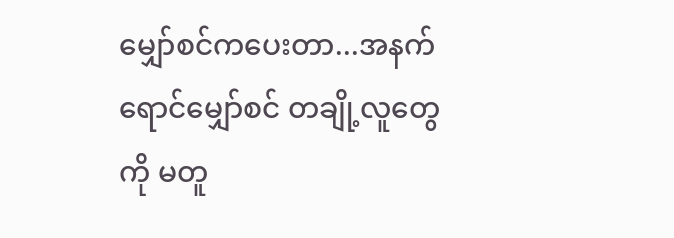မျှော်စင်ကပေးတာ...အနက်ရောင်မျှော်စင် တချို့လူတွေကို မတူ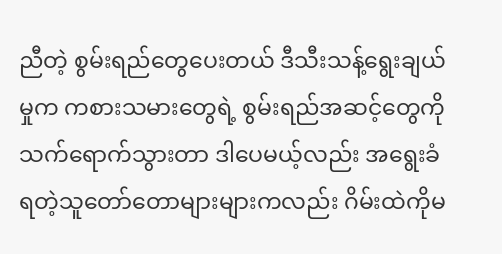ညီတဲ့ စွမ်းရည်တွေပေးတယ် ဒီသီးသန့်ရွေးချယ်မှုက ကစားသမားတွေရဲ့ စွမ်းရည်အဆင့်တွေကို သက်ရောက်သွားတာ ဒါပေမယ့်လည်း အရွေးခံရတဲ့သူတော်တောများများကလည်း ဂိမ်းထဲကိုမ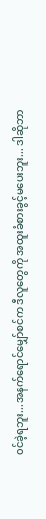၀င်ခဲ့ရဘူး...အနက်ရောင်မျှော်စင်က ဒီလူတွေကို အထူးခံစားခွင့်မပေးဘူး... ဒါဆိုဘာ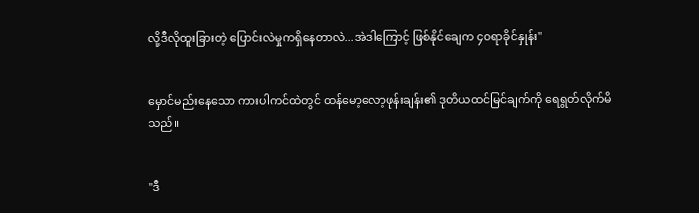လို့ဒီလိုထူးခြားတဲ့ ပြောင်းလဲမှုကရှိနေတာလဲ...အဲဒါကြောင့် ဖြစ်နိုင်ချေက ၄၀ရာခိုင်နှုန်း"


မှောင်မည်းနေသော ကားပါကင်ထဲတွင် ထန်မော့လော့ဖုန်းချန်း၏ ဒုတိယထင်မြင်ချက်ကို ရေရွတ်လိုက်မိသည်။


"ဒီ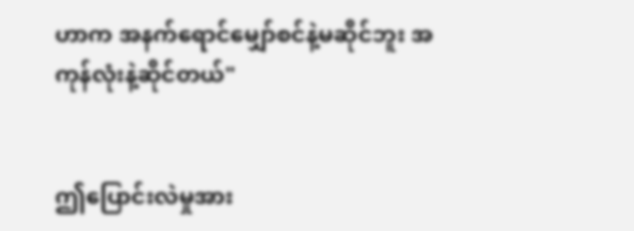ဟာက အနက်ရောင်မျှော်စင်နဲ့မဆိုင်ဘူး အကုန်လုံးနဲ့ဆိုင်တယ်"


ဤပြောင်းလဲမှုအား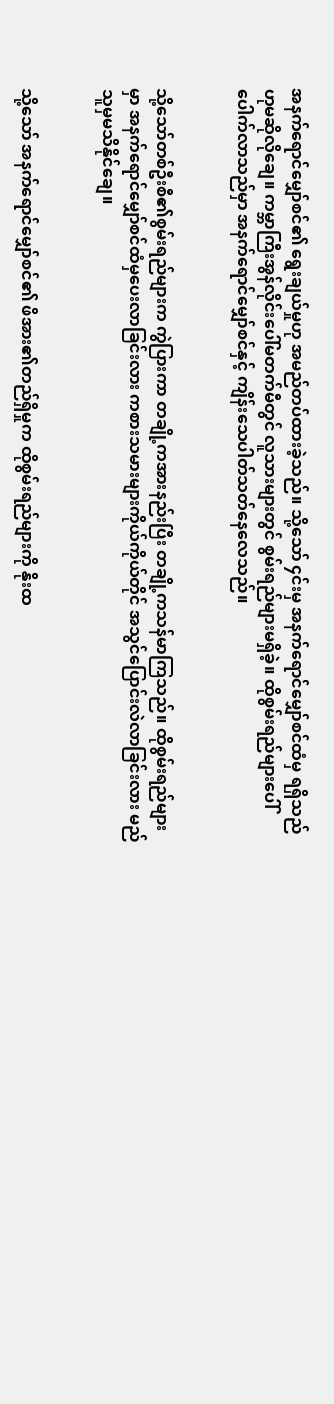အနက်ရောင်မျှော်စင်၏ ရွေးချယ်မှုဟု အမည်တပ်ထားခဲ့သည်။ သို့သော် ၄င်းမှ အနက်ရောင်မျှော်စင်ထံမှ ရရှိသည်ဟုမဆိုလိုချေ။ ကမ္ဘာကြီးအွန်လိုင်းပေါ်မတက်မီတွင် လူသားများတွင် စွမ်းရည်များမရှိခဲ့။ ထိုစွမ်းရည်များပေါ်ပေါက်လာသည်မှာ အနက်ရောင်မျှော်စင်နှင့် ကျိန်းသေပါတ်သတ်နေလေသည်။


သို့သော်တစ်ဦးစီ၏စွမ်းရည်များက ကွဲပြားကာ တချို့ကအားနည်းပြီး တချို့ကသန်မာကြသည်။ ထိုစွမ်းရည်များမှာ အနက်ရောင်မျှော်စင်ထံမှပေးလာခြင်းလား ကစားသမားများကိုယ်ကိုယ်တိုင် အသွင်ပြောင်းလဲလာခြင်းလား မည်သူမှမသိနိုင်ချေ။


သို့သော် အနက်ရောင်မျှော်စင်၏ ဖိအား၏တည်ရှိမှုက ထိုစွမ်းရည်များကို နိုးထ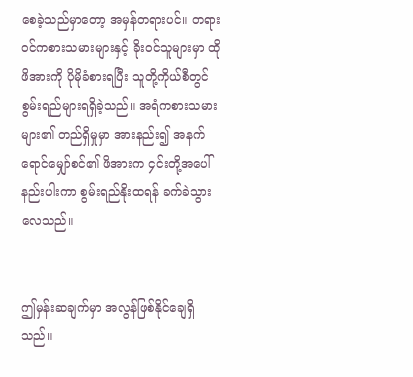စေခဲ့သည်မှာတော့ အမှန်တရားပင်။ တရား၀င်ကစားသမားများနှင့် ခိုး၀င်သူများမှာ ထိုဖိအားကို ပိုမိုခံစားရပြီး သူတို့ကိုယ်စီတွင် စွမ်းရည်များရရှိခဲ့သည်။ အရံကစားသမားများ၏ တည်ရှိမှုမှာ အားနည်း၍ အနက်ရောင်မျှော်စင်၏ ဖိအားက ၄င်းတို့အပေါ်နည်းပါးကာ စွမ်းရည်နိုးထရန် ခက်ခဲသွားလေသည်။


ဤမှန်းဆချက်မှာ အလွန်ဖြစ်နိုင်ချေရှိသည်။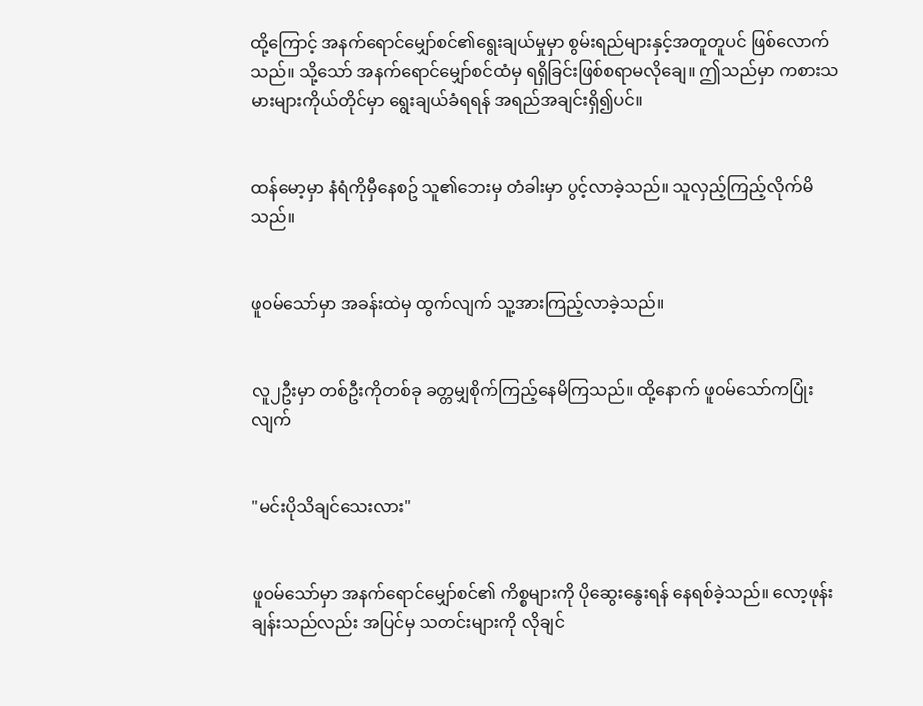ထို့ကြောင့် အနက်ရောင်မျှော်စင်၏ရွေးချယ်မှုမှာ စွမ်းရည်များနှင့်အတူတူပင် ဖြစ်လောက်သည်။ သို့သော် အနက်ရောင်မျှော်စင်ထံမှ ရရှိခြင်းဖြစ်စရာမလိုချေ။ ဤသည်မှာ ကစားသမားများကိုယ်တိုင်မှာ ရွေးချယ်ခံရရန် အရည်အချင်းရှိ၍ပင်။


ထန်မော့မှာ နံရံကိုမှီနေစဥ် သူ၏ဘေးမှ တံခါးမှာ ပွင့်လာခဲ့သည်။ သူလှည့်ကြည့်လိုက်မိသည်။


ဖူ၀မ်သော်မှာ အခန်းထဲမှ ထွက်လျက် သူ့အားကြည့်လာခဲ့သည်။


လူ၂ဦးမှာ တစ်ဦးကိုတစ်ခု ခတ္တမျှစိုက်ကြည့်နေမိကြသည်။ ထို့နောက် ဖူ၀မ်သော်ကပြုံးလျက်


"မင်းပိုသိချင်သေးလား"


ဖူ၀မ်သော်မှာ အနက်ရောင်မျှော်စင်၏ ကိစ္စများကို ပိုဆွေးနွေးရန် နေရစ်ခဲ့သည်။ လော့ဖုန်းချန်းသည်လည်း အပြင်မှ သတင်းများကို လိုချင်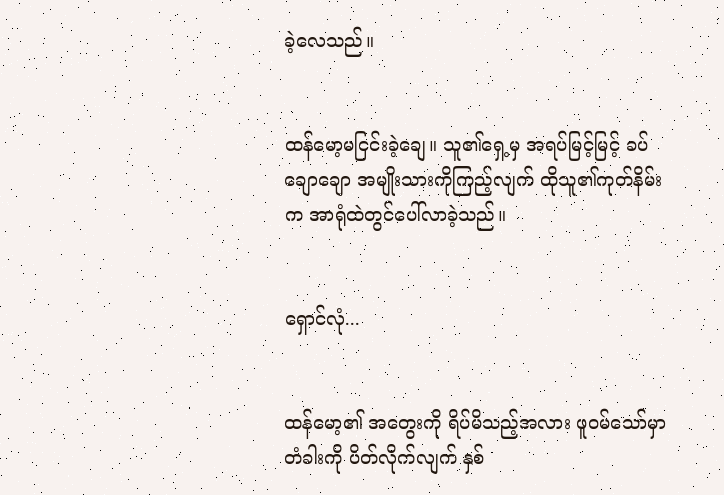ခဲ့လေသည်။


ထန်မော့မငြင်းခဲ့ချေ။ သူ၏ရှေ့မှ အရပ်မြင့်မြင့် ခပ်ချောချော အမျိုးသားကိုကြည့်လျက် ထိုသူ၏ကုတ်နိမ်းက အာရုံထဲတွင်ပေါ်လာခဲ့သည်။


ရှောင်လုံ...


ထန်မော့၏ အတွေးကို ရိပ်မိသည့်အလား ဖူ၀မ်သော်မှာ တံခါးကို ပိတ်လိုက်လျက် နှစ်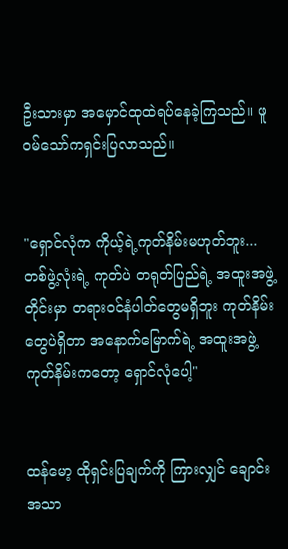ဦးသားမှာ အမှောင်ထုထဲရပ်နေခဲ့ကြသည်။ ဖူ၀မ်သော်ကရှင်းပြလာသည်။


"ရှောင်လုံက ကိုယ့်ရဲ့ကုတ်နိမ်းမဟုတ်ဘူး...တစ်ဖွဲ့လုံးရဲ့ ကုတ်ပဲ တရုတ်ပြည်ရဲ့ အထူးအဖွဲ့တိုင်းမှာ တရား၀င်နံပါတ်တွေမရှိဘူး ကုတ်နိမ်းတွေပဲရှိတာ အနောက်မြောက်ရဲ့ အထူးအဖွဲ့ကုတ်နိမ်းကတော့ ရှောင်လုံပေါ့"


ထန်မော့ ထိုရှင်းပြချက်ကို ကြားလျှင် ချောင်းအသာ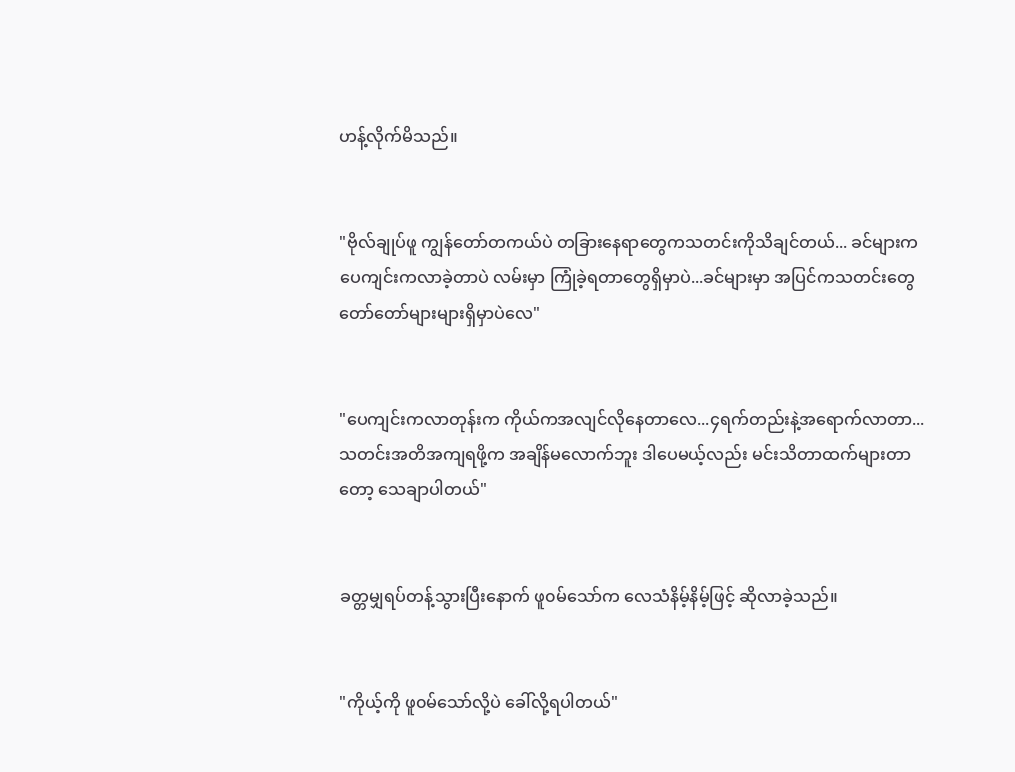ဟန့်လိုက်မိသည်။


"ဗိုလ်ချုပ်ဖူ ကျွန်တော်တကယ်ပဲ တခြားနေရာတွေကသတင်းကိုသိချင်တယ်... ခင်များက ပေကျင်းကလာခဲ့တာပဲ လမ်းမှာ ကြုံခဲ့ရတာတွေရှိမှာပဲ...ခင်များမှာ အပြင်ကသတင်းတွေတော်တော်များများရှိမှာပဲလေ"


"ပေကျင်းကလာတုန်းက ကိုယ်ကအလျင်လိုနေတာလေ...၄ရက်တည်းနဲ့အရောက်လာတာ... သတင်းအတိအကျရဖို့က အချိန်မလောက်ဘူး ဒါပေမယ့်လည်း မင်းသိတာထက်များတာတော့ သေချာပါတယ်"


ခတ္တမျှရပ်တန့်သွားပြီးနောက် ဖူ၀မ်သော်က လေသံနိမ့်နိမ့်ဖြင့် ဆိုလာခဲ့သည်။


"ကိုယ့်ကို ဖူ၀မ်သော်လို့ပဲ ခေါ်လို့ရပါတယ်"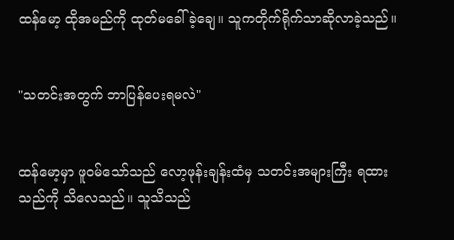ထန်မော့ ထိုအမည်ကို ထုတ်မခေါ်ခဲ့ချေ။ သူကတိုက်ရိုက်သာဆိုလာခဲ့သည်။


"သတင်းအတွက် ဘာပြန်ပေးရမလဲ"


ထန်မော့မှာ ဖူ၀မ်သော်သည် လော့ဖုန်းချန်းထံမှ သတင်းအများကြီး ရထားသည်ကို သိလေသည်။ သူသိသည်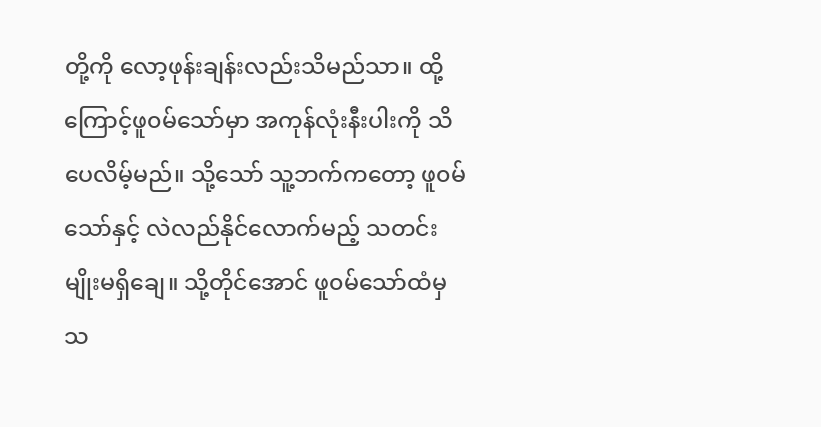တို့ကို လော့ဖုန်းချန်းလည်းသိမည်သာ။ ထို့ကြောင့်ဖူ၀မ်သော်မှာ အကုန်လုံးနီးပါးကို သိပေလိမ့်မည်။ သို့သော် သူ့ဘက်ကတော့ ဖူ၀မ်သော်နှင့် လဲလည်နိုင်လောက်မည့် သတင်းမျိုးမရှိချေ။ သို့တိုင်အောင် ဖူ၀မ်သော်ထံမှ သ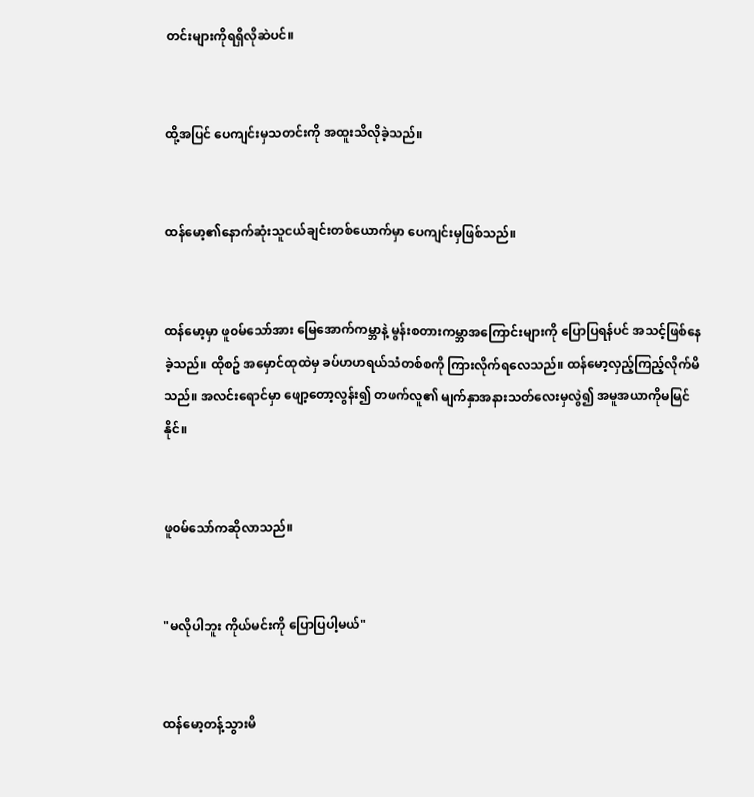တင်းများကိုရရှိလိုဆဲပင်။


ထို့အပြင် ပေကျင်းမှသတင်းကို အထူးသိလိုခဲ့သည်။


ထန်မော့၏နောက်ဆုံးသူငယ်ချင်းတစ်ယောက်မှာ ပေကျင်းမှဖြစ်သည်။


ထန်မော့မှာ ဖူ၀မ်သော်အား မြေအောက်ကမ္ဘာနဲ့ မွန်းစတားကမ္ဘာအကြောင်းများကို ပြောပြရန်ပင် အသင့်ဖြစ်နေခဲ့သည်။ ထိုစဥ် အမှောင်ထုထဲမှ ခပ်ဟဟရယ်သံတစ်စကို ကြားလိုက်ရလေသည်။ ထန်မော့လှည့်ကြည့်လိုက်မိသည်။ အလင်းရောင်မှာ ဖျော့တော့လွန်း၍ တဖက်လူ၏ မျက်နှာအနားသတ်လေးမှလွဲ၍ အမူအယာကိုမမြင်နိုင်။


ဖူ၀မ်သော်ကဆိုလာသည်။


"မလိုပါဘူး ကိုယ်မင်းကို ပြောပြပါ့မယ်"


ထန်မော့တန့်သွားမိ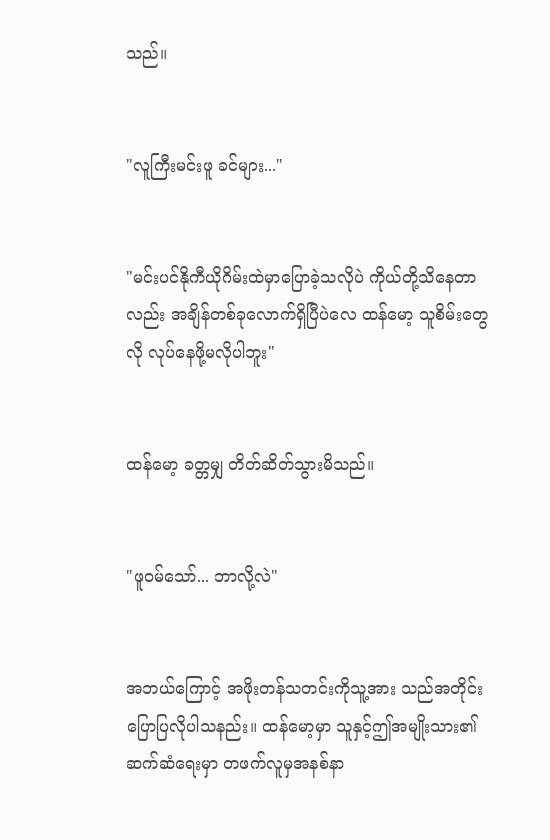သည်။


"လူကြီးမင်းဖူ ခင်များ..."


"မင်းပင်နိုကီယိုဂိမ်းထဲမှာပြောခဲ့သလိုပဲ ကိုယ်တို့သိနေတာလည်း အချိန်တစ်ခုလောက်ရှိပြီပဲလေ ထန်မော့ သူစိမ်းတွေလို လုပ်နေဖို့မလိုပါဘူး"


ထန်မော့ ခတ္တမျှ တိတ်ဆိတ်သွားမိသည်။


"ဖူ၀မ်သော်... ဘာလို့လဲ"


အဘယ်ကြောင့် အဖိုးတန်သတင်းကိုသူ့အား သည်အတိုင်းပြောပြလိုပါသနည်း။ ထန်မော့မှာ သူနှင့်ဤအမျိုးသား၏ ဆက်ဆံရေးမှာ တဖက်လူမှအနစ်နာ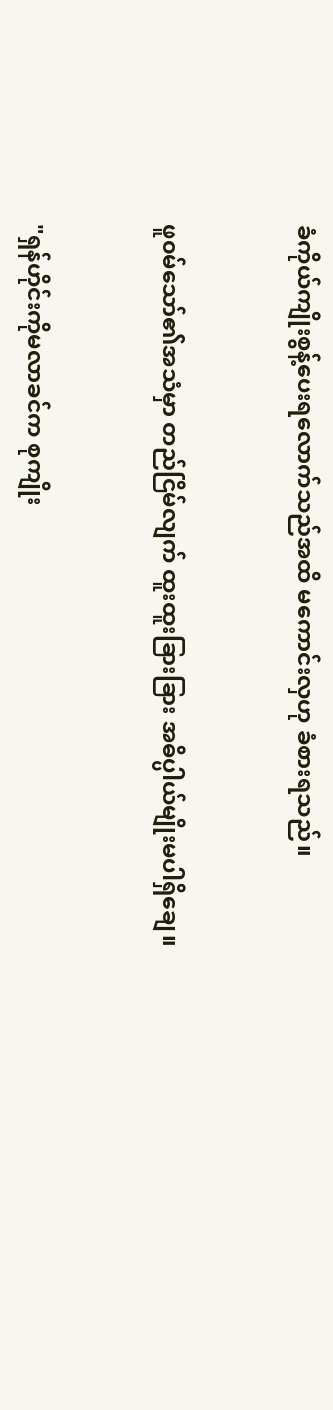ခံကိုယ်ကျိုးစွန့်ပေးရလောက်သည်အထိ မကောင်းလှဟု ခံစားရသည်။


ဖူ၀မ်သော်၏အသံမှာ တည်ငြိမ်လျက် ထူးထူးခြားခြား အဓိပ္ပါယ်မျိုးမပါရှိချေ။


"ရှန်ဟိုင်းကိုမလာခင်က စုကျိုး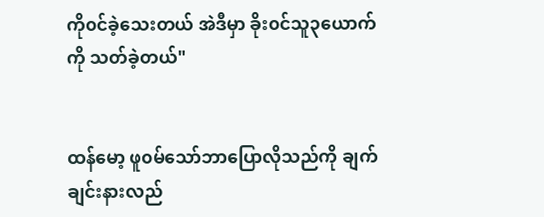ကို၀င်ခဲ့သေးတယ် အဲဒီမှာ ခိုး၀င်သူ၃ယောက်ကို သတ်ခဲ့တယ်"


ထန်မော့ ဖူ၀မ်သော်ဘာပြောလိုသည်ကို ချက်ချင်းနားလည်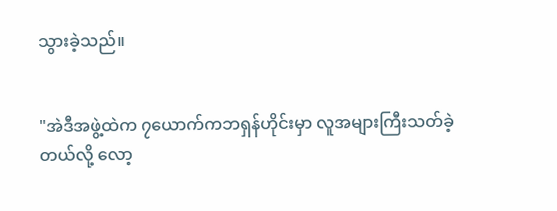သွားခဲ့သည်။


"အဲဒီအဖွဲ့ထဲက ၇ယောက်ကဘရှန်ဟိုင်းမှာ လူအများကြီးသတ်ခဲ့တယ်လို့ လော့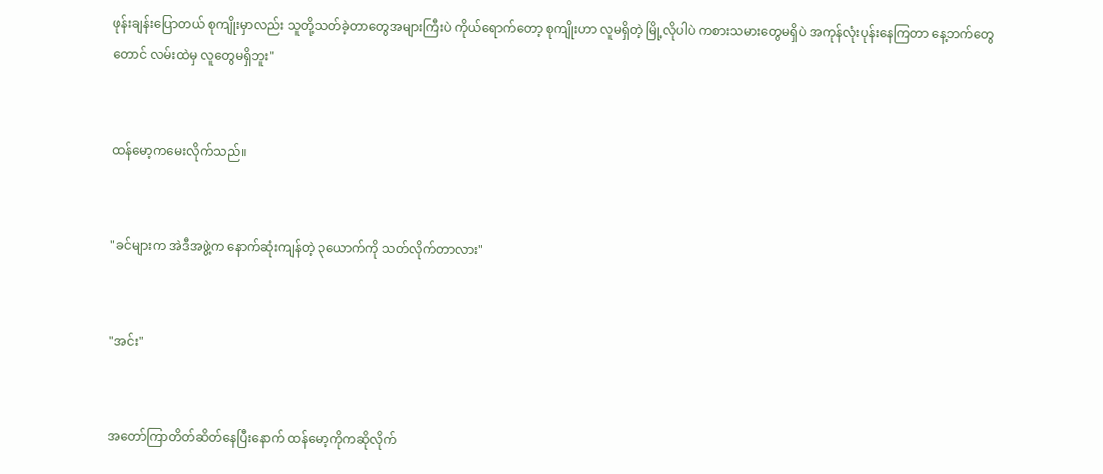ဖုန်းချန်းပြောတယ် စုကျိုးမှာလည်း သူတို့သတ်ခဲ့တာတွေအများကြီးပဲ ကိုယ်ရောက်တော့ စုကျိုးဟာ လူမရှိတဲ့ မြို့လိုပါပဲ ကစားသမားတွေမရှိပဲ အကုန်လုံးပုန်းနေကြတာ နေ့ဘက်တွေတောင် လမ်းထဲမှ လူတွေမရှိဘူး"


ထန်မော့ကမေးလိုက်သည်။


"ခင်များက အဲဒီအဖွဲ့က နောက်ဆုံးကျန်တဲ့ ၃ယောက်ကို သတ်လိုက်တာလား"


"အင်း"


အတော်ကြာတိတ်ဆိတ်နေပြီးနောက် ထန်မော့ကိုကဆိုလိုက်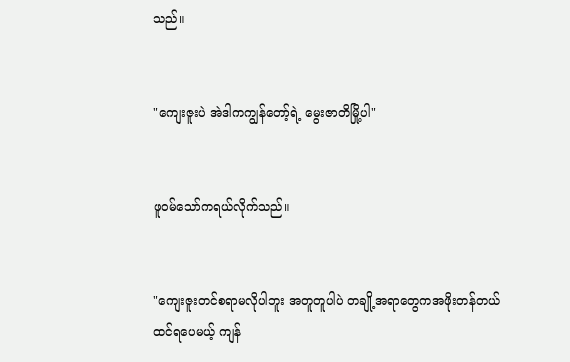သည်။


"ကျေးဇူးပဲ အဲဒါကကျွန်တော့်ရဲ့ မွေးဇာတိမြို့ပါ"


ဖူ၀မ်သော်ကရယ်လိုက်သည်။


"ကျေးဇူးတင်စရာမလိုပါဘူး အတူတူပါပဲ တချို့အရာတွေကအဖိုးတန်တယ်ထင်ရပေမယ့် ကျန်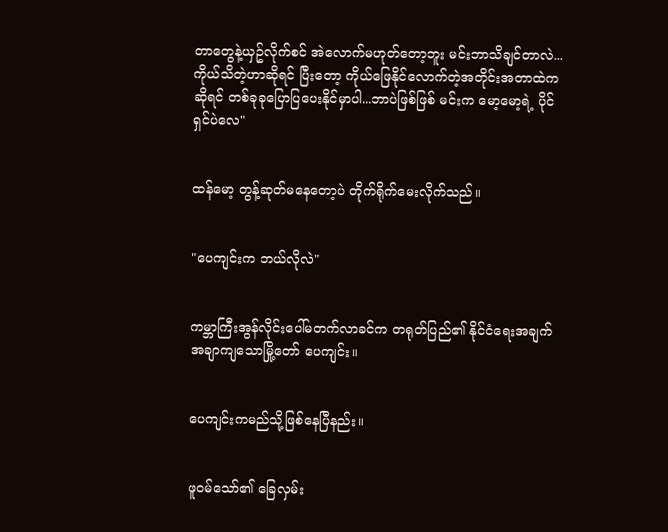တာတွေနဲ့ယှဥ်လိုက်စင် အဲလောက်မဟုတ်တော့ဘူး မင်းဘာသိချင်တာလဲ... ကိုယ်သိတဲ့ဟာဆိုရင် ပြီးတော့ ကိုယ်ဖြေနိုင်လောက်တဲ့အတိုင်းအတာထဲကဆိုရင် တစ်ခုခုပြောပြပေးနိုင်မှာပါ...ဘာပဲဖြစ်ဖြစ် မင်းက မော့မော့ရဲ့ ပိုင်ရှင်ပဲလေ"


ထန်မော့ တွန့်ဆုတ်မနေတော့ပဲ တိုက်ရိုက်မေးလိုက်သည်။


"ပေကျင်းက ဘယ်လိုလဲ"


ကမ္ဘာကြီးအွန်လိုင်းပေါ်မတက်လာခင်က တရုတ်ပြည်၏ နိုင်ငံရေးအချက်အချာကျသောမြို့တော် ပေကျင်း။


ပေကျင်းကမည်သို့ဖြစ်နေပြီနည်း။


ဖူ၀မ်သော်၏ ခြေလှမ်း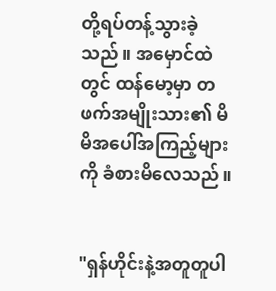တို့ရပ်တန့်သွားခဲ့သည်။ အမှောင်ထဲတွင် ထန်မော့မှာ တဖက်အမျိုးသား၏ မိမိအပေါ်အကြည့်များကို ခံစားမိလေသည်။


"ရှန်ဟိုင်းနဲ့အတူတူပါ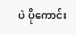ပဲ ပိုကောင်း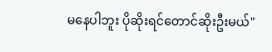မနေပါဘူး ပိုဆိုးရင်တောင်ဆိုးဦးမယ်"